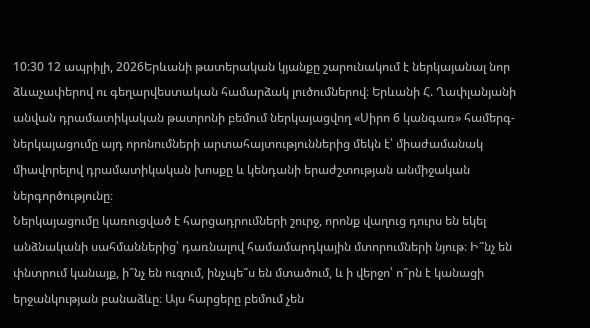10:30 12 ապրիլի, 2026Երևանի թատերական կյանքը շարունակում է ներկայանալ նոր ձևաչափերով ու գեղարվեստական համարձակ լուծումներով։ Երևանի Հ. Ղափլանյանի անվան դրամատիկական թատրոնի բեմում ներկայացվող «Սիրո 6 կանգառ» համերգ-ներկայացումը այդ որոնումների արտահայտություններից մեկն է՝ միաժամանակ միավորելով դրամատիկական խոսքը և կենդանի երաժշտության անմիջական ներգործությունը։
Ներկայացումը կառուցված է հարցադրումների շուրջ, որոնք վաղուց դուրս են եկել անձնականի սահմաններից՝ դառնալով համամարդկային մտորումների նյութ։ Ի՞նչ են փնտրում կանայք, ի՞նչ են ուզում, ինչպե՞ս են մտածում, և ի վերջո՝ ո՞րն է կանացի երջանկության բանաձևը։ Այս հարցերը բեմում չեն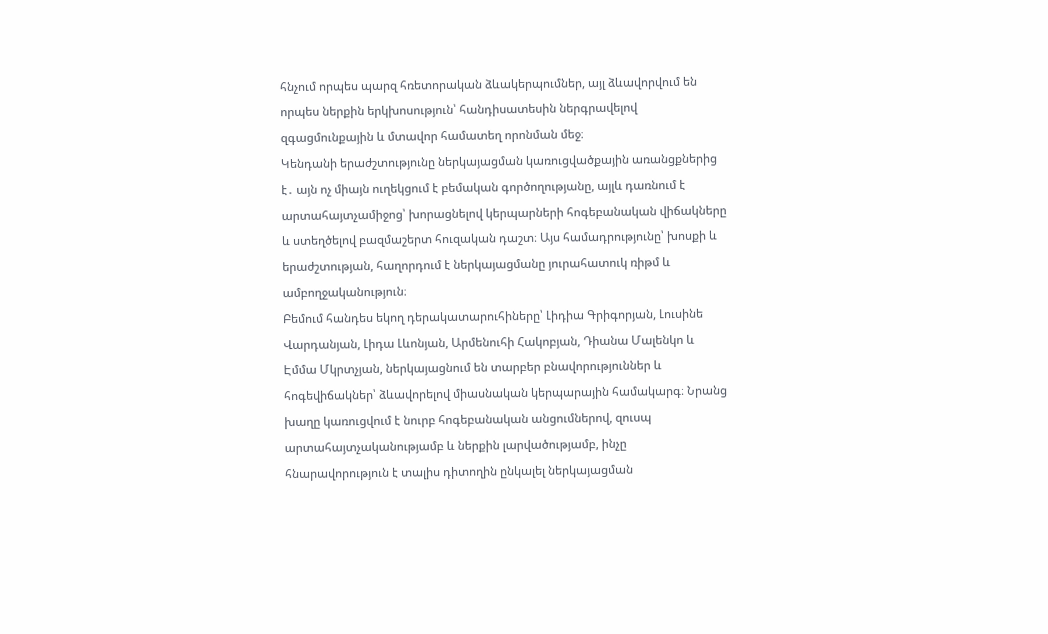հնչում որպես պարզ հռետորական ձևակերպումներ, այլ ձևավորվում են որպես ներքին երկխոսություն՝ հանդիսատեսին ներգրավելով զգացմունքային և մտավոր համատեղ որոնման մեջ։
Կենդանի երաժշտությունը ներկայացման կառուցվածքային առանցքներից է․ այն ոչ միայն ուղեկցում է բեմական գործողությանը, այլև դառնում է արտահայտչամիջոց՝ խորացնելով կերպարների հոգեբանական վիճակները և ստեղծելով բազմաշերտ հուզական դաշտ։ Այս համադրությունը՝ խոսքի և երաժշտության, հաղորդում է ներկայացմանը յուրահատուկ ռիթմ և ամբողջականություն։
Բեմում հանդես եկող դերակատարուհիները՝ Լիդիա Գրիգորյան, Լուսինե Վարդանյան, Լիդա Լևոնյան, Արմենուհի Հակոբյան, Դիանա Մալենկո և Էմմա Մկրտչյան, ներկայացնում են տարբեր բնավորություններ և հոգեվիճակներ՝ ձևավորելով միասնական կերպարային համակարգ։ Նրանց խաղը կառուցվում է նուրբ հոգեբանական անցումներով, զուսպ արտահայտչականությամբ և ներքին լարվածությամբ, ինչը հնարավորություն է տալիս դիտողին ընկալել ներկայացման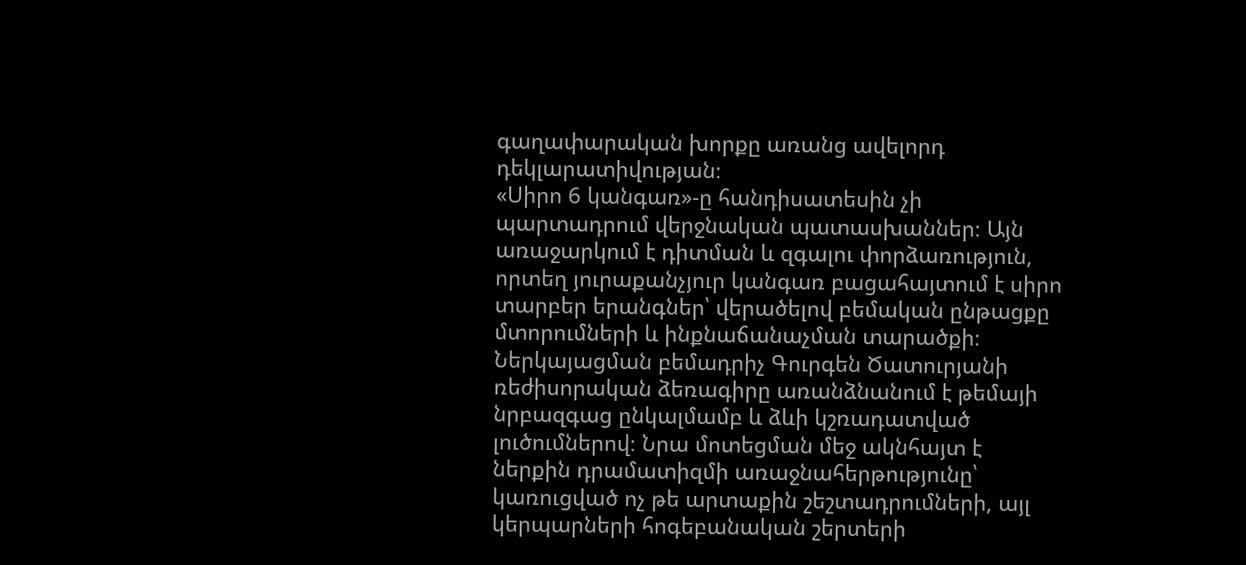գաղափարական խորքը առանց ավելորդ դեկլարատիվության։
«Սիրո 6 կանգառ»-ը հանդիսատեսին չի պարտադրում վերջնական պատասխաններ։ Այն առաջարկում է դիտման և զգալու փորձառություն, որտեղ յուրաքանչյուր կանգառ բացահայտում է սիրո տարբեր երանգներ՝ վերածելով բեմական ընթացքը մտորումների և ինքնաճանաչման տարածքի։
Ներկայացման բեմադրիչ Գուրգեն Ծատուրյանի ռեժիսորական ձեռագիրը առանձնանում է թեմայի նրբազգաց ընկալմամբ և ձևի կշռադատված լուծումներով։ Նրա մոտեցման մեջ ակնհայտ է ներքին դրամատիզմի առաջնահերթությունը՝ կառուցված ոչ թե արտաքին շեշտադրումների, այլ կերպարների հոգեբանական շերտերի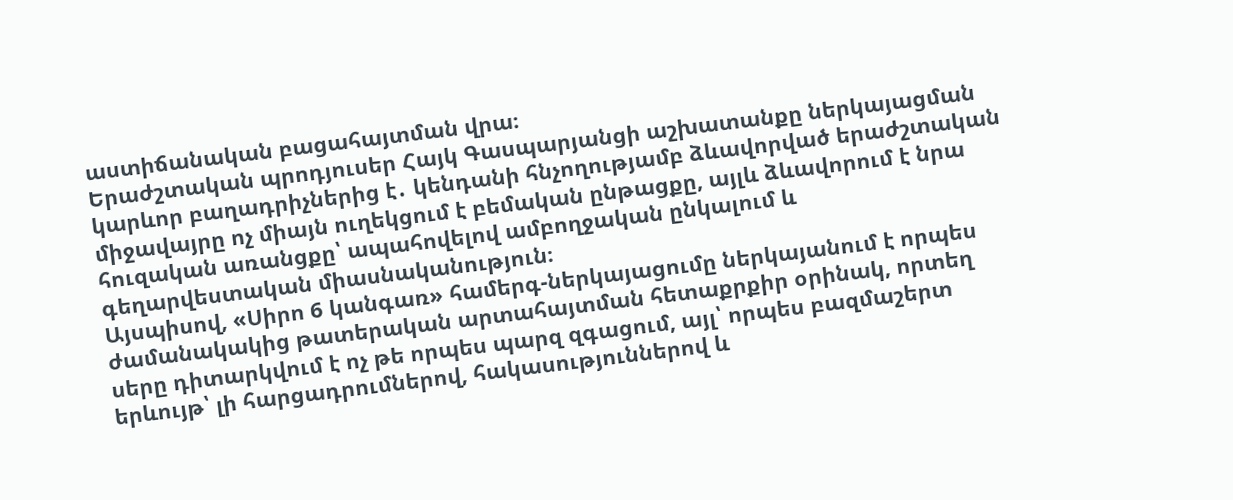աստիճանական բացահայտման վրա։
Երաժշտական պրոդյուսեր Հայկ Գասպարյանցի աշխատանքը ներկայացման կարևոր բաղադրիչներից է․ կենդանի հնչողությամբ ձևավորված երաժշտական միջավայրը ոչ միայն ուղեկցում է բեմական ընթացքը, այլև ձևավորում է նրա հուզական առանցքը՝ ապահովելով ամբողջական ընկալում և գեղարվեստական միասնականություն։
Այսպիսով, «Սիրո 6 կանգառ» համերգ-ներկայացումը ներկայանում է որպես ժամանակակից թատերական արտահայտման հետաքրքիր օրինակ, որտեղ սերը դիտարկվում է ոչ թե որպես պարզ զգացում, այլ՝ որպես բազմաշերտ երևույթ՝ լի հարցադրումներով, հակասություններով և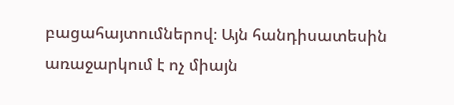բացահայտումներով։ Այն հանդիսատեսին առաջարկում է ոչ միայն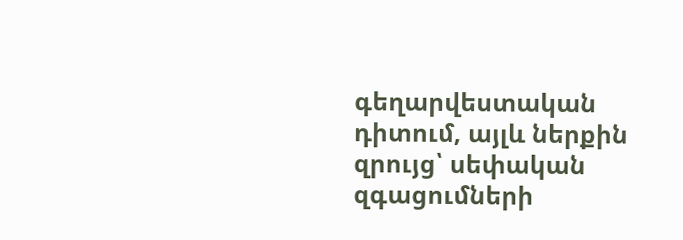գեղարվեստական դիտում, այլև ներքին զրույց՝ սեփական զգացումների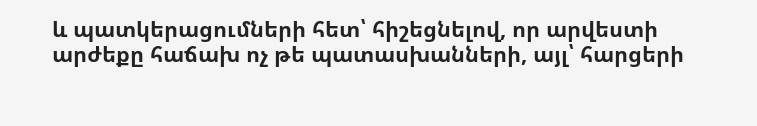և պատկերացումների հետ՝ հիշեցնելով, որ արվեստի արժեքը հաճախ ոչ թե պատասխանների, այլ՝ հարցերի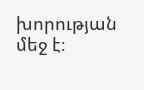խորության մեջ է։